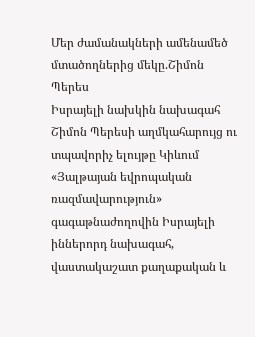Մեր ժամանակների ամենամեծ մտածողներից մեկը.Շիմոն Պերես
Իսրայելի նախկին նախագահ Շիմոն Պերեսի աղմկահարույց ու տպավորիչ ելույթը Կիևում «Յալթայան եվրոպական ռազմավարություն» գագաթնաժողովին Իսրայելի իններորդ նախագահ, վաստակաշատ քաղաքական և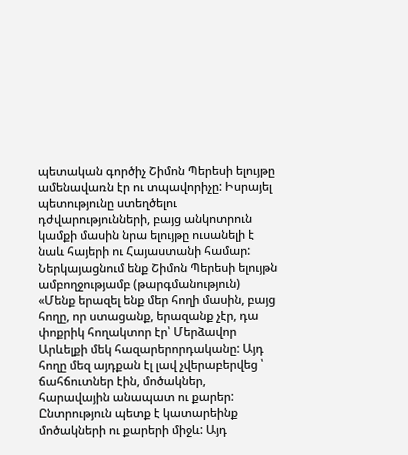պետական գործիչ Շիմոն Պերեսի ելույթը ամենավառն էր ու տպավորիչը: Իսրայել պետությունը ստեղծելու դժվարությունների, բայց անկոտրուն կամքի մասին նրա ելույթը ուսանելի է նաև հայերի ու Հայաստանի համար: Ներկայացնում ենք Շիմոն Պերեսի ելույթն ամբողջությամբ (թարգմանություն) «Մենք երազել ենք մեր հողի մասին, բայց հողը, որ ստացանք, երազանք չէր, դա փոքրիկ հողակտոր էր՝ Մերձավոր Արևելքի մեկ հազարերորդականը: Այդ հողը մեզ այդքան էլ լավ չվերաբերվեց ՝ ճահճուտներ էին, մոծակներ, հարավային անապատ ու քարեր: Ընտրություն պետք է կատարեինք մոծակների ու քարերի միջև: Այդ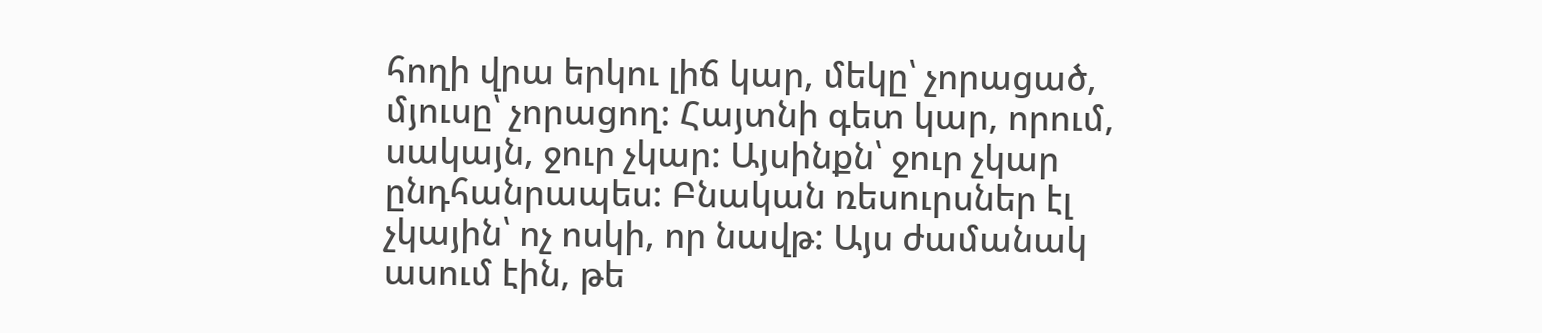հողի վրա երկու լիճ կար, մեկը՝ չորացած, մյուսը՝ չորացող: Հայտնի գետ կար, որում, սակայն, ջուր չկար: Այսինքն՝ ջուր չկար ընդհանրապես: Բնական ռեսուրսներ էլ չկային՝ ոչ ոսկի, որ նավթ: Այս ժամանակ ասում էին, թե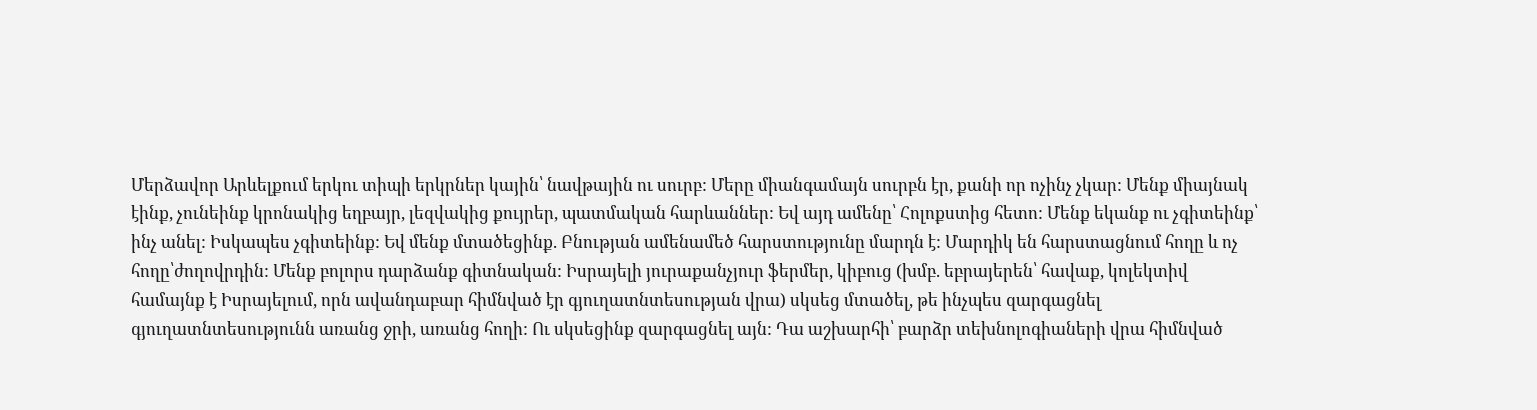Մերձավոր Արևելքում երկու տիպի երկրներ կային՝ նավթային ու սուրբ: Մերը միանգամայն սուրբն էր, քանի որ ոչինչ չկար: Մենք միայնակ էինք, չունեինք կրոնակից եղբայր, լեզվակից քույրեր, պատմական հարևաններ: Եվ այդ ամենը՝ Հոլոքստից հետո: Մենք եկանք ու չգիտեինք՝ ինչ անել: Իսկապես չգիտեինք: Եվ մենք մտածեցինք. Բնության ամենամեծ հարստությունը մարդն է: Մարդիկ են հարստացնում հողը և ոչ հողը՝ժողովրդին: Մենք բոլորս դարձանք գիտնական: Իսրայելի յուրաքանչյուր ֆերմեր, կիբուց (խմբ. եբրայերեն՝ հավաք, կոլեկտիվ համայնք է Իսրայելում, որն ավանդաբար հիմնված էր գյուղատնտեսության վրա) սկսեց մտածել, թե ինչպես զարգացնել գյուղատնտեսությունն առանց ջրի, առանց հողի: Ու սկսեցինք զարգացնել այն: Դա աշխարհի՝ բարձր տեխնոլոգիաների վրա հիմնված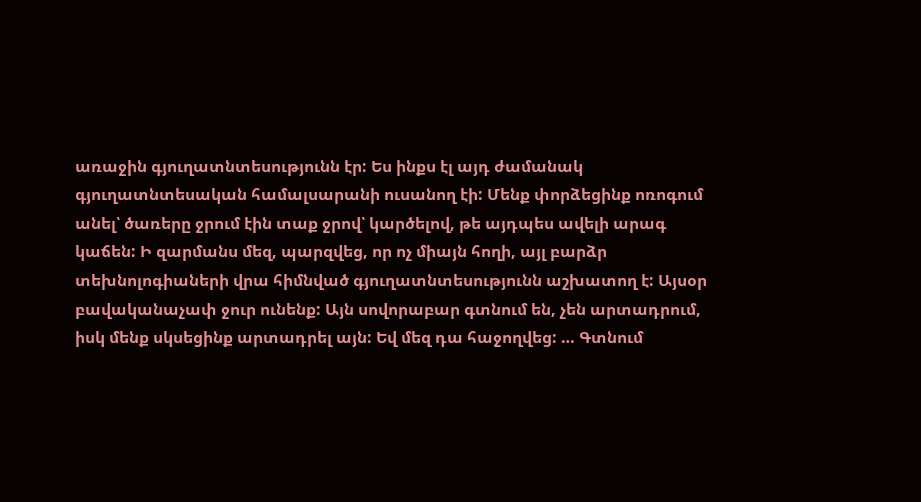առաջին գյուղատնտեսությունն էր: Ես ինքս էլ այդ ժամանակ գյուղատնտեսական համալսարանի ուսանող էի: Մենք փորձեցինք ոռոգում անել՝ ծառերը ջրում էին տաք ջրով՝ կարծելով, թե այդպես ավելի արագ կաճեն: Ի զարմանս մեզ, պարզվեց, որ ոչ միայն հողի, այլ բարձր տեխնոլոգիաների վրա հիմնված գյուղատնտեսությունն աշխատող է: Այսօր բավականաչափ ջուր ունենք: Այն սովորաբար գտնում են, չեն արտադրում, իսկ մենք սկսեցինք արտադրել այն: Եվ մեզ դա հաջողվեց: … Գտնում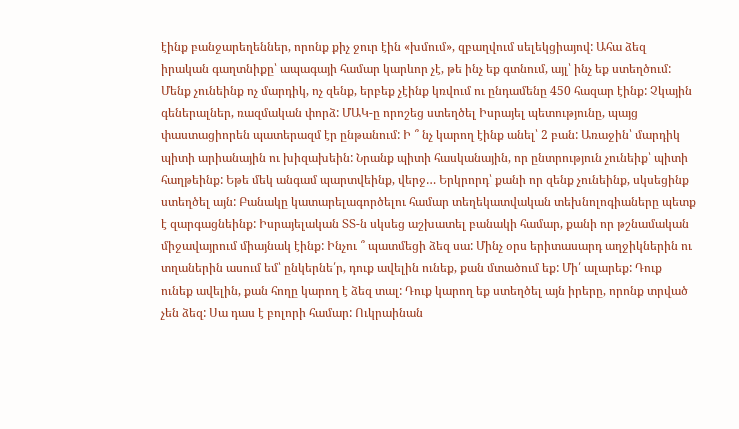էինք բանջարեղեններ, որոնք քիչ ջուր էին «խմում», զբաղվում սելեկցիայով: Ահա ձեզ իրական գաղտնիքը՝ ապագայի համար կարևոր չէ, թե ինչ եք գտնում, այլ՝ ինչ եք ստեղծում: Մենք չունեինք ոչ մարդիկ, ոչ զենք, երբեք չէինք կռվում ու ընդամենը 450 հազար էինք: Չկային գեներալներ, ռազմական փորձ: ՄԱԿ-ը որոշեց ստեղծել Իսրայել պետությունը, պայց փաստացիորեն պատերազմ էր ընթանում: Ի ՞ նչ կարող էինք անել՝ 2 բան: Առաջին՝ մարդիկ պիտի արիանային ու խիզախեին: Նրանք պիտի հասկանային, որ ընտրություն չունեիք՝ պիտի հաղթեինք: Եթե մեկ անգամ պարտվեինք, վերջ… Երկրորդ՝ քանի որ զենք չունեինք, սկսեցինք ստեղծել այն: Բանակը կատարելագործելու համար տեղեկատվական տեխնոլոգիաները պետք է զարգացնեինք: Իսրայելական ՏՏ-ն սկսեց աշխատել բանակի համար, քանի որ թշնամական միջավայրում միայնակ էինք: Ինչու ՞ պատմեցի ձեզ սա: Մինչ օրս երիտասարդ աղջիկներին ու տղաներին ասում եմ՝ ընկերնե՛ր, դուք ավելին ունեք, քան մտածում եք: Մի՛ ալարեք: Դուք ունեք ավելին, քան հողը կարող է ձեզ տալ: Դուք կարող եք ստեղծել այն իրերը, որոնք տրված չեն ձեզ: Սա դաս է բոլորի համար: Ուկրաինան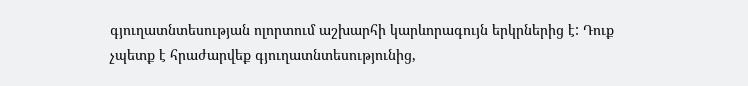գյուղատնտեսության ոլորտում աշխարհի կարևորագույն երկրներից է: Դուք չպետք է հրաժարվեք գյուղատնտեսությունից,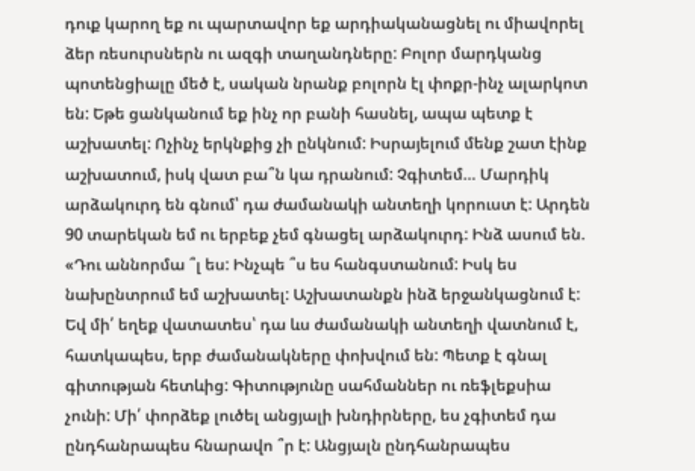դուք կարող եք ու պարտավոր եք արդիականացնել ու միավորել ձեր ռեսուրսներն ու ազգի տաղանդները: Բոլոր մարդկանց պոտենցիալը մեծ է, սական նրանք բոլորն էլ փոքր-ինչ ալարկոտ են: Եթե ցանկանում եք ինչ որ բանի հասնել, ապա պետք է աշխատել: Ոչինչ երկնքից չի ընկնում: Իսրայելում մենք շատ էինք աշխատում, իսկ վատ բա՞ն կա դրանում: Չգիտեմ… Մարդիկ արձակուրդ են գնում՝ դա ժամանակի անտեղի կորուստ է: Արդեն 90 տարեկան եմ ու երբեք չեմ գնացել արձակուրդ: Ինձ ասում են. «Դու աննորմա ՞լ ես: Ինչպե ՞ս ես հանգստանում: Իսկ ես նախընտրում եմ աշխատել: Աշխատանքն ինձ երջանկացնում է: Եվ մի՛ եղեք վատատես՝ դա ևս ժամանակի անտեղի վատնում է, հատկապես, երբ ժամանակները փոխվում են: Պետք է գնալ գիտության հետևից: Գիտությունը սահմաններ ու ռեֆլեքսիա չունի: Մի՛ փորձեք լուծել անցյալի խնդիրները, ես չգիտեմ դա ընդհանրապես հնարավո ՞ր է: Անցյալն ընդհանրապես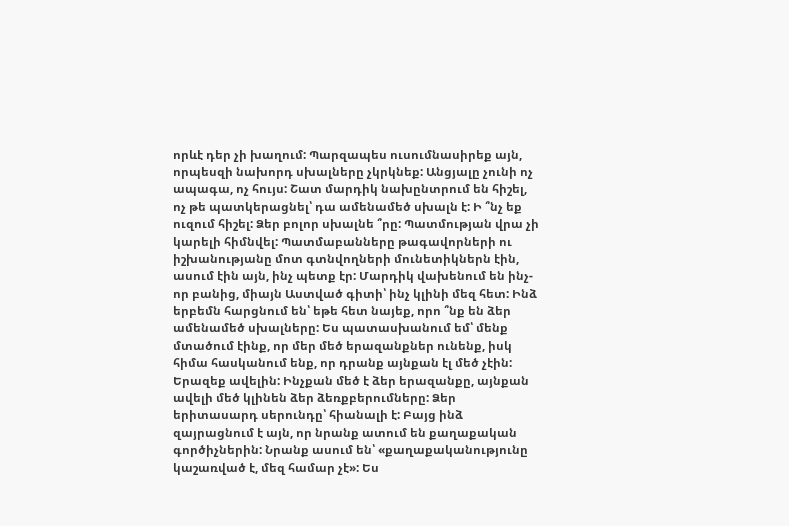որևէ դեր չի խաղում: Պարզապես ուսումնասիրեք այն, որպեսզի նախորդ սխալները չկրկնեք: Անցյալը չունի ոչ ապագա, ոչ հույս: Շատ մարդիկ նախընտրում են հիշել, ոչ թե պատկերացնել՝ դա ամենամեծ սխալն է: Ի ՞նչ եք ուզում հիշել: Ձեր բոլոր սխալնե ՞րը: Պատմության վրա չի կարելի հիմնվել: Պատմաբանները թագավորների ու իշխանությանը մոտ գտնվողների մունետիկներն էին, ասում էին այն, ինչ պետք էր: Մարդիկ վախենում են ինչ-որ բանից, միայն Աստված գիտի՝ ինչ կլինի մեզ հետ: Ինձ երբեմն հարցնում են՝ եթե հետ նայեք, որո ՞նք են ձեր ամենամեծ սխալները: Ես պատասխանում եմ՝ մենք մտածում էինք, որ մեր մեծ երազանքներ ունենք, իսկ հիմա հասկանում ենք, որ դրանք այնքան էլ մեծ չէին: Երազեք ավելին: Ինչքան մեծ է ձեր երազանքը, այնքան ավելի մեծ կլինեն ձեր ձեռքբերումները: Ձեր երիտասարդ սերունդը՝ հիանալի է: Բայց ինձ զայրացնում է այն, որ նրանք ատում են քաղաքական գործիչներին: Նրանք ասում են՝ «քաղաքականությունը կաշառված է, մեզ համար չէ»: Ես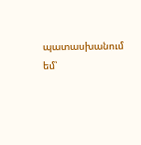պատասխանում եմ՝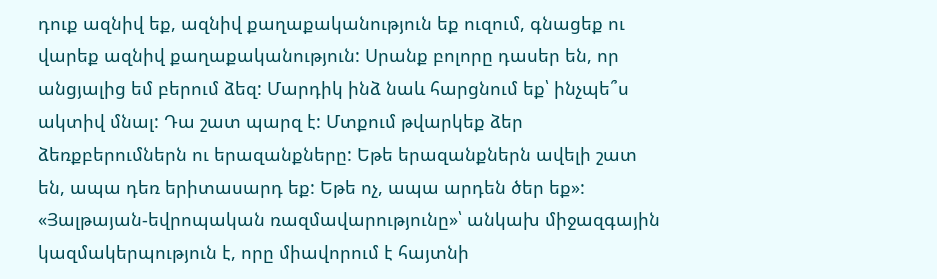դուք ազնիվ եք, ազնիվ քաղաքականություն եք ուզում, գնացեք ու վարեք ազնիվ քաղաքականություն: Սրանք բոլորը դասեր են, որ անցյալից եմ բերում ձեզ: Մարդիկ ինձ նաև հարցնում եք՝ ինչպե՞ս ակտիվ մնալ: Դա շատ պարզ է: Մտքում թվարկեք ձեր ձեռքբերումներն ու երազանքները: Եթե երազանքներն ավելի շատ են, ապա դեռ երիտասարդ եք: Եթե ոչ, ապա արդեն ծեր եք»: «Յալթայան-եվրոպական ռազմավարությունը»՝ անկախ միջազգային կազմակերպություն է, որը միավորում է հայտնի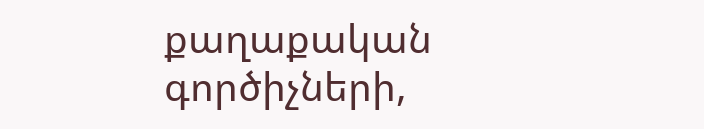քաղաքական գործիչների,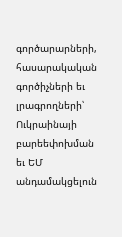գործարարների, հասարակական գործիչների եւ լրագրողների՝ Ուկրաինայի բարեեփոխման եւ ԵՄ անդամակցելուն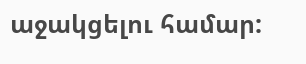աջակցելու համար: